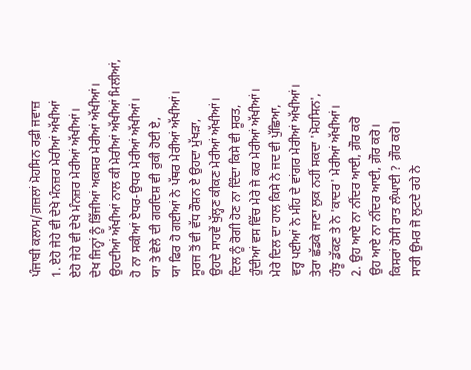ਪੰਜਾਬੀ ਕਲਾਮ/ਗ਼ਜ਼ਲਾਂ ਮੋਹਸਿਨ ਰਫ਼ੀ ਜਵਾਜ਼
1. ਏਹੋ ਜੇਹੇ ਵੀ ਦੇਖੇ ਮੰਨਜ਼ਰ ਮੇਰੀਆਂ ਅੱਖੀਆਂ
ਏਹੋ ਜੇਹੇ ਵੀ ਦੇਖੇ ਮੰਨਜ਼ਰ ਮੇਰੀਆਂ ਅੱਖੀਆਂ।
ਦੇਖ ਜਿਨ੍ਹਾਂ ਨੂੰ ਭਿੱਜੀਆਂ ਅਕਸਰ ਮੇਰੀਆਂ ਅੱਖੀਆਂ।
ਉਹਦੀਆਂ ਅੱਖੀਆਂ ਨਾਲ ਕੀ ਮੇਰੀਆਂ ਅੱਖੀਆਂ ਮਿਲੀਆਂ,
ਹੋ ਨਾ ਸਕੀਆਂ ਏਧਰ-ਉਧਰ ਮੇਰੀਆਂ ਅੱਖੀਆਂ।
ਯਾ ਤੇ ਵੇਲੇ ਦੀ ਗਰਦਿਸ਼ ਵੀ ਰੁਕੀ ਹੋਈ ਏ,
ਯਾ ਫਿਰ ਹੋ ਗਈਆਂ ਨੇ ਪੱਥਰ ਮੇਰੀਆਂ ਅੱਖੀਆਂ।
ਸੂਰਜ ਤੋਂ ਵੀ ਵੱਧ ਰੌਸ਼ਨ ਏ ਉਹਦਾ ਮੁੱਖੜਾ,
ਉਹਦੇ ਸਾਹਵੇਂ ਖੁੱਲ੍ਹਣ ਕੀਕਣ ਮੇਰੀਆਂ ਅੱਖੀਆਂ।
ਦਿਲ ਨੂੰ ਰੋਗੀ ਹੋਣ ਨਾ ਦਿੰਦਾ ਕਿਸੇ ਵੀ ਸੂਰਤ,
ਹੁੰਦੀਆਂ ਵਸ ਵਿੱਚ ਮੇਰੇ ਜੇ ਕਰ ਮੇਰੀਆਂ ਅੱਖੀਆਂ।
ਮੇਰੇ ਦਿਲ ਦਾ ਹਾਲ ਕਿਸੇ ਨੇ ਜਦ ਵੀ ਪੁੱਛਿਆ,
ਵਰ੍ਹ ਪਈਆਂ ਨੇ ਮੀਂਹ ਦੇ ਵਾਂਗਰ ਮੇਰੀਆਂ ਅੱਖੀਆਂ।
ਤੇਰਾ ਛੱਡਕੇ ਜਾਣਾ ਲੁਕ ਨਹੀਂ ਸਕਦਾ 'ਮੋਹਸਿਨ',
ਹੰਝੂ ਡੱਕਣ ਤੇ ਨੇ 'ਕਾਦਰ' ਮੇਰੀਆਂ ਅੱਖੀਆਂ।
2. ਉਹ ਆਏ ਨਾ ਨੀਂਦਰ ਆਈ, ਗ਼ੌਰ ਕਰੋ
ਉਹ ਆਏ ਨਾ ਨੀਂਦਰ ਆਈ, ਗ਼ੌਰ ਕਰੋ।
ਕਿਸਰਾਂ ਹੋਸੀ ਰਾਤ ਲੰਘਾਈ ? ਗ਼ੌਰ ਕਰੋ।
ਸਾਰੀ ਉਮਰ ਜੋ ਲੁਟਦੇ ਰਹੇ ਨੇ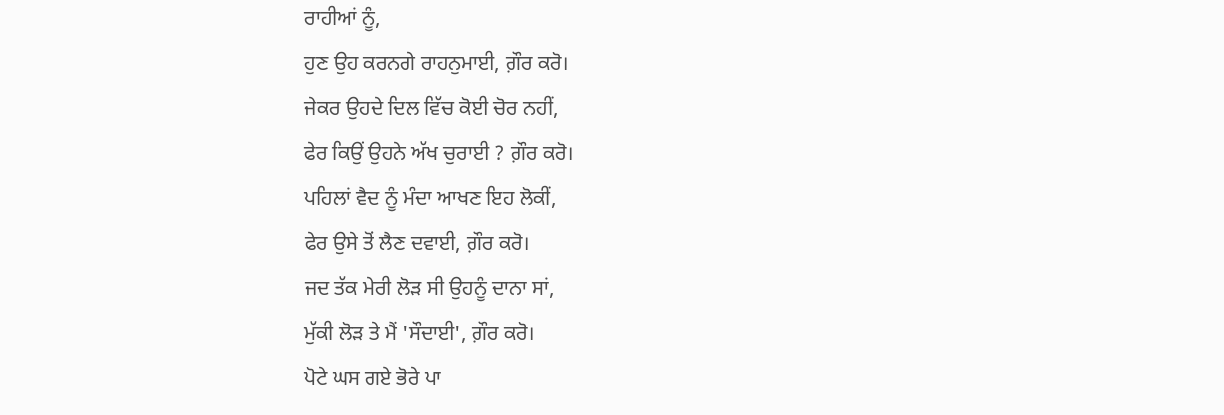ਰਾਹੀਆਂ ਨੂੰ,
ਹੁਣ ਉਹ ਕਰਨਗੇ ਰਾਹਨੁਮਾਈ, ਗ਼ੌਰ ਕਰੋ।
ਜੇਕਰ ਉਹਦੇ ਦਿਲ ਵਿੱਚ ਕੋਈ ਚੋਰ ਨਹੀਂ,
ਫੇਰ ਕਿਉਂ ਉਹਨੇ ਅੱਖ ਚੁਰਾਈ ? ਗ਼ੌਰ ਕਰੋ।
ਪਹਿਲਾਂ ਵੈਦ ਨੂੰ ਮੰਦਾ ਆਖਣ ਇਹ ਲੋਕੀਂ,
ਫੇਰ ਉਸੇ ਤੋਂ ਲੈਣ ਦਵਾਈ, ਗ਼ੌਰ ਕਰੋ।
ਜਦ ਤੱਕ ਮੇਰੀ ਲੋੜ ਸੀ ਉਹਨੂੰ ਦਾਨਾ ਸਾਂ,
ਮੁੱਕੀ ਲੋੜ ਤੇ ਮੈਂ 'ਸੌਦਾਈ', ਗ਼ੌਰ ਕਰੋ।
ਪੋਟੇ ਘਸ ਗਏ ਭੋਰੇ ਪਾ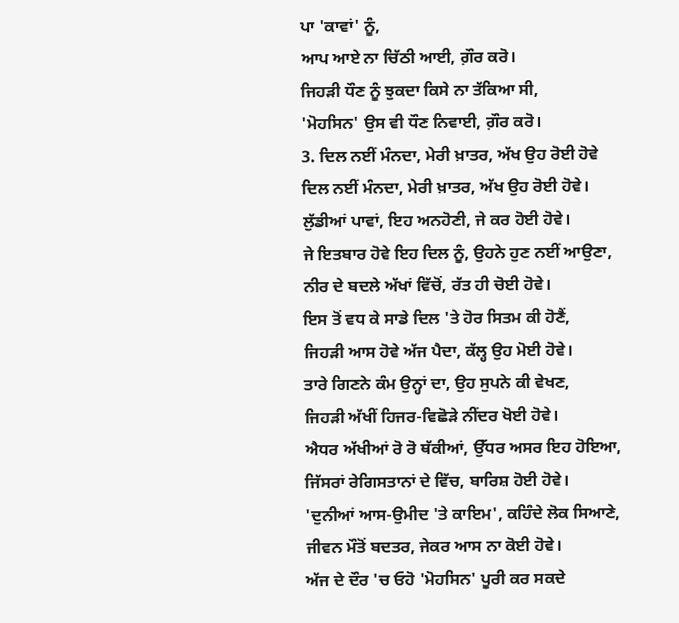ਪਾ 'ਕਾਵਾਂ' ਨੂੰ,
ਆਪ ਆਏ ਨਾ ਚਿੱਠੀ ਆਈ, ਗ਼ੌਰ ਕਰੋ।
ਜਿਹੜੀ ਧੌਣ ਨੂੰ ਝੁਕਦਾ ਕਿਸੇ ਨਾ ਤੱਕਿਆ ਸੀ,
'ਮੋਹਸਿਨ' ਉਸ ਵੀ ਧੌਣ ਨਿਵਾਈ, ਗ਼ੌਰ ਕਰੋ।
3. ਦਿਲ ਨਈਂ ਮੰਨਦਾ, ਮੇਰੀ ਖ਼ਾਤਰ, ਅੱਖ ਉਹ ਰੋਈ ਹੋਵੇ
ਦਿਲ ਨਈਂ ਮੰਨਦਾ, ਮੇਰੀ ਖ਼ਾਤਰ, ਅੱਖ ਉਹ ਰੋਈ ਹੋਵੇ।
ਲੁੱਡੀਆਂ ਪਾਵਾਂ, ਇਹ ਅਨਹੋਣੀ, ਜੇ ਕਰ ਹੋਈ ਹੋਵੇ।
ਜੇ ਇਤਬਾਰ ਹੋਵੇ ਇਹ ਦਿਲ ਨੂੰ, ਉਹਨੇ ਹੁਣ ਨਈਂ ਆਉਣਾ,
ਨੀਰ ਦੇ ਬਦਲੇ ਅੱਖਾਂ ਵਿੱਚੋਂ, ਰੱਤ ਹੀ ਚੋਈ ਹੋਵੇ।
ਇਸ ਤੋਂ ਵਧ ਕੇ ਸਾਡੇ ਦਿਲ 'ਤੇ ਹੋਰ ਸਿਤਮ ਕੀ ਹੋਣੈਂ,
ਜਿਹੜੀ ਆਸ ਹੋਵੇ ਅੱਜ ਪੈਦਾ, ਕੱਲ੍ਹ ਉਹ ਮੋਈ ਹੋਵੇ।
ਤਾਰੇ ਗਿਣਨੇ ਕੰਮ ਉਨ੍ਹਾਂ ਦਾ, ਉਹ ਸੁਪਨੇ ਕੀ ਵੇਖਣ,
ਜਿਹੜੀ ਅੱਖੀਂ ਹਿਜਰ-ਵਿਛੋੜੇ ਨੀਂਦਰ ਖੋਈ ਹੋਵੇ।
ਐਧਰ ਅੱਖੀਆਂ ਰੋ ਰੋ ਥੱਕੀਆਂ, ਉੱਧਰ ਅਸਰ ਇਹ ਹੋਇਆ,
ਜਿੱਸਰਾਂ ਰੇਗਿਸਤਾਨਾਂ ਦੇ ਵਿੱਚ, ਬਾਰਿਸ਼ ਹੋਈ ਹੋਵੇ।
'ਦੁਨੀਆਂ ਆਸ-ਉਮੀਦ 'ਤੇ ਕਾਇਮ', ਕਹਿੰਦੇ ਲੋਕ ਸਿਆਣੇ,
ਜੀਵਨ ਮੌਤੋਂ ਬਦਤਰ, ਜੇਕਰ ਆਸ ਨਾ ਕੋਈ ਹੋਵੇ।
ਅੱਜ ਦੇ ਦੌਰ 'ਚ ਓਹੋ 'ਮੋਹਸਿਨ' ਪੂਰੀ ਕਰ ਸਕਦੇ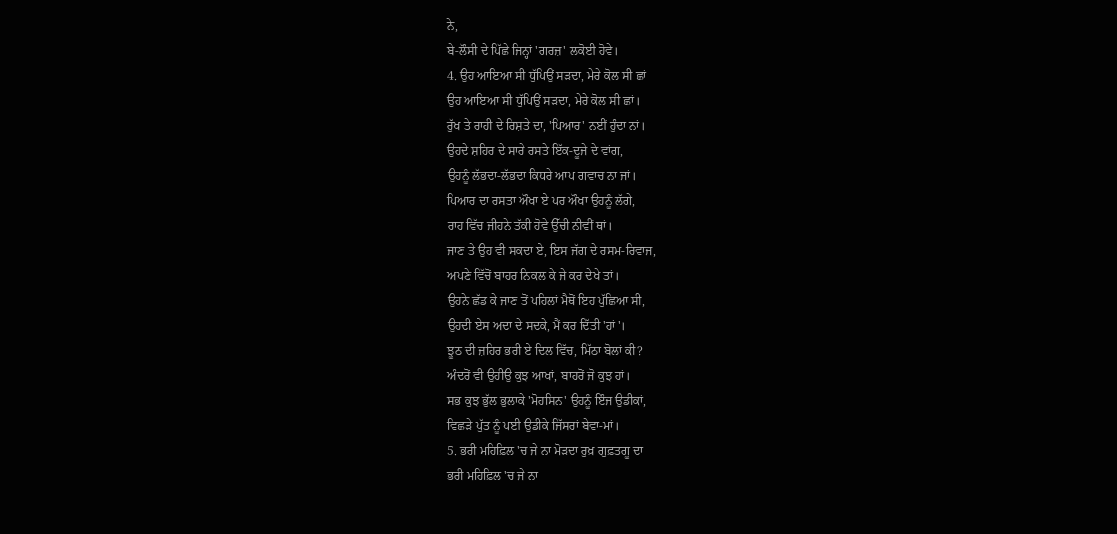ਨੇ,
ਬੇ-ਲੌਸੀ ਦੇ ਪਿੱਛੇ ਜਿਨ੍ਹਾਂ 'ਗਰਜ਼' ਲਕੋਈ ਹੋਵੇ।
4. ਉਹ ਆਇਆ ਸੀ ਧੁੱਪਿਉਂ ਸੜਦਾ, ਮੇਰੇ ਕੋਲ ਸੀ ਛਾਂ
ਉਹ ਆਇਆ ਸੀ ਧੁੱਪਿਉਂ ਸੜਦਾ, ਮੇਰੇ ਕੋਲ ਸੀ ਛਾਂ।
ਰੁੱਖ ਤੇ ਰਾਹੀ ਦੇ ਰਿਸ਼ਤੇ ਦਾ, 'ਪਿਆਰ' ਨਈਂ ਹੁੰਦਾ ਨਾਂ।
ਉਹਦੇ ਸ਼ਹਿਰ ਦੇ ਸਾਰੇ ਰਸਤੇ ਇੱਕ-ਦੂਜੇ ਦੇ ਵਾਂਗ,
ਉਹਨੂੰ ਲੱਭਦਾ-ਲੱਭਦਾ ਕਿਧਰੇ ਆਪ ਗਵਾਚ ਨਾ ਜਾਂ।
ਪਿਆਰ ਦਾ ਰਸਤਾ ਔਖਾ ਏ ਪਰ ਔਖਾ ਉਹਨੂੰ ਲੱਗੇ,
ਰਾਹ ਵਿੱਚ ਜੀਹਨੇ ਤੱਕੀ ਹੋਵੇ ਉੱਚੀ ਨੀਵੀਂ ਥਾਂ।
ਜਾਣ ਤੇ ਉਹ ਵੀ ਸਕਦਾ ਏ, ਇਸ ਜੱਗ ਦੇ ਰਸਮ-ਰਿਵਾਜ,
ਅਪਣੇ ਵਿੱਚੋਂ ਬਾਹਰ ਨਿਕਲ ਕੇ ਜੇ ਕਰ ਦੇਖੇ ਤਾਂ।
ਉਹਨੇ ਛੱਡ ਕੇ ਜਾਣ ਤੋਂ ਪਹਿਲਾਂ ਮੈਥੋਂ ਇਹ ਪੁੱਛਿਆ ਸੀ,
ਉਹਦੀ ਏਸ ਅਦਾ ਦੇ ਸਦਕੇ, ਮੈਂ ਕਰ ਦਿੱਤੀ 'ਹਾਂ'।
ਝੂਠ ਦੀ ਜ਼ਹਿਰ ਭਰੀ ਏ ਦਿਲ ਵਿੱਚ, ਮਿੱਠਾ ਬੋਲਾਂ ਕੀ?
ਅੰਦਰੋਂ ਵੀ ਉਹੀਉ ਕੁਝ ਆਖਾਂ, ਬਾਹਰੋਂ ਜੋ ਕੁਝ ਹਾਂ।
ਸਭ ਕੁਝ ਭੁੱਲ ਭੁਲਾਕੇ 'ਮੋਹਸਿਨ' ਉਹਨੂੰ ਇੰਜ ਉਡੀਕਾਂ,
ਵਿਛੜੇ ਪੁੱਤ ਨੂੰ ਪਈ ਉਡੀਕੇ ਜਿੱਸਰਾਂ ਬੇਵਾ-ਮਾਂ।
5. ਭਰੀ ਮਹਿਫ਼ਿਲ 'ਚ ਜੇ ਨਾ ਮੋੜਦਾ ਰੁਖ਼ ਗੁਫ਼ਤਗੂ ਦਾ
ਭਰੀ ਮਹਿਫ਼ਿਲ 'ਚ ਜੇ ਨਾ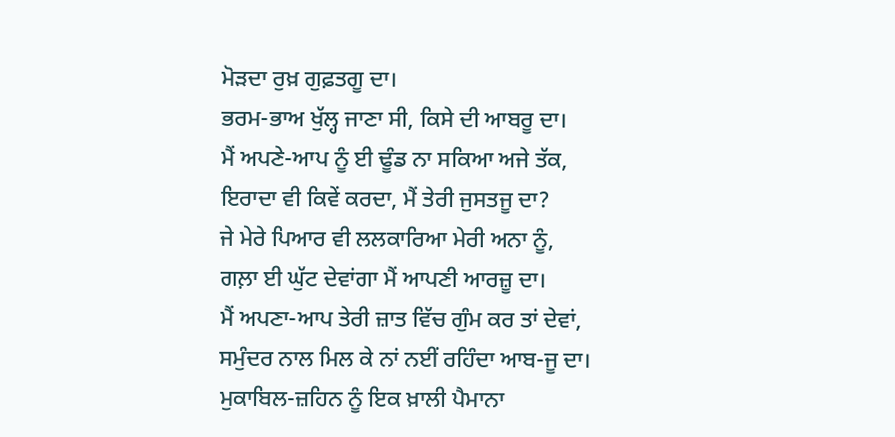ਮੋੜਦਾ ਰੁਖ਼ ਗੁਫ਼ਤਗੂ ਦਾ।
ਭਰਮ-ਭਾਅ ਖੁੱਲ੍ਹ ਜਾਣਾ ਸੀ, ਕਿਸੇ ਦੀ ਆਬਰੂ ਦਾ।
ਮੈਂ ਅਪਣੇ-ਆਪ ਨੂੰ ਈ ਢੂੰਡ ਨਾ ਸਕਿਆ ਅਜੇ ਤੱਕ,
ਇਰਾਦਾ ਵੀ ਕਿਵੇਂ ਕਰਦਾ, ਮੈਂ ਤੇਰੀ ਜੁਸਤਜੂ ਦਾ?
ਜੇ ਮੇਰੇ ਪਿਆਰ ਵੀ ਲਲਕਾਰਿਆ ਮੇਰੀ ਅਨਾ ਨੂੰ,
ਗਲ਼ਾ ਈ ਘੁੱਟ ਦੇਵਾਂਗਾ ਮੈਂ ਆਪਣੀ ਆਰਜ਼ੂ ਦਾ।
ਮੈਂ ਅਪਣਾ-ਆਪ ਤੇਰੀ ਜ਼ਾਤ ਵਿੱਚ ਗੁੰਮ ਕਰ ਤਾਂ ਦੇਵਾਂ,
ਸਮੁੰਦਰ ਨਾਲ ਮਿਲ ਕੇ ਨਾਂ ਨਈਂ ਰਹਿੰਦਾ ਆਬ-ਜੂ ਦਾ।
ਮੁਕਾਬਿਲ-ਜ਼ਹਿਨ ਨੂੰ ਇਕ ਖ਼ਾਲੀ ਪੈਮਾਨਾ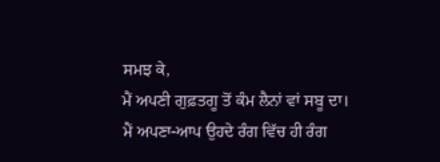ਸਮਝ ਕੇ,
ਮੈਂ ਅਪਣੀ ਗੁਫ਼ਤਗੂ ਤੋਂ ਕੰਮ ਲੈਨਾਂ ਵਾਂ ਸਬੂ ਦਾ।
ਮੈਂ ਅਪਣਾ-ਆਪ ਉਹਦੇ ਰੰਗ ਵਿੱਚ ਹੀ ਰੰਗ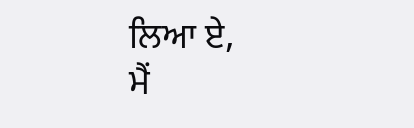ਲਿਆ ਏ,
ਮੈਂ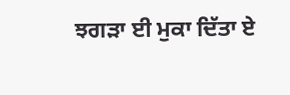ਝਗੜਾ ਈ ਮੁਕਾ ਦਿੱਤਾ ਏ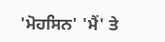'ਮੋਹਸਿਨ' 'ਮੈਂ' ਤੇ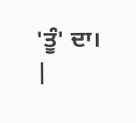'ਤੂੰ' ਦਾ।
|